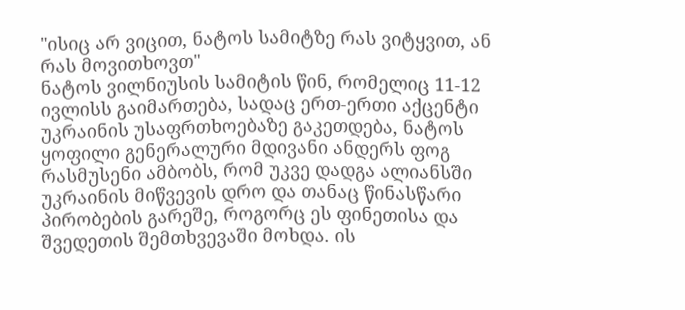"ისიც არ ვიცით, ნატოს სამიტზე რას ვიტყვით, ან რას მოვითხოვთ"
ნატოს ვილნიუსის სამიტის წინ, რომელიც 11-12 ივლისს გაიმართება, სადაც ერთ-ერთი აქცენტი უკრაინის უსაფრთხოებაზე გაკეთდება, ნატოს ყოფილი გენერალური მდივანი ანდერს ფოგ რასმუსენი ამბობს, რომ უკვე დადგა ალიანსში უკრაინის მიწვევის დრო და თანაც წინასწარი პირობების გარეშე, როგორც ეს ფინეთისა და შვედეთის შემთხვევაში მოხდა. ის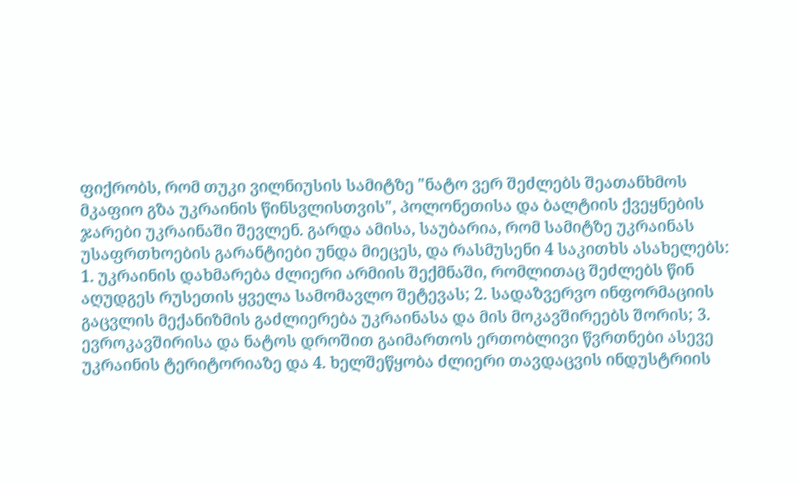ფიქრობს, რომ თუკი ვილნიუსის სამიტზე "ნატო ვერ შეძლებს შეათანხმოს მკაფიო გზა უკრაინის წინსვლისთვის", პოლონეთისა და ბალტიის ქვეყნების ჯარები უკრაინაში შევლენ. გარდა ამისა, საუბარია, რომ სამიტზე უკრაინას უსაფრთხოების გარანტიები უნდა მიეცეს, და რასმუსენი 4 საკითხს ასახელებს: 1. უკრაინის დახმარება ძლიერი არმიის შექმნაში, რომლითაც შეძლებს წინ აღუდგეს რუსეთის ყველა სამომავლო შეტევას; 2. სადაზვერვო ინფორმაციის გაცვლის მექანიზმის გაძლიერება უკრაინასა და მის მოკავშირეებს შორის; 3. ევროკავშირისა და ნატოს დროშით გაიმართოს ერთობლივი წვრთნები ასევე უკრაინის ტერიტორიაზე და 4. ხელშეწყობა ძლიერი თავდაცვის ინდუსტრიის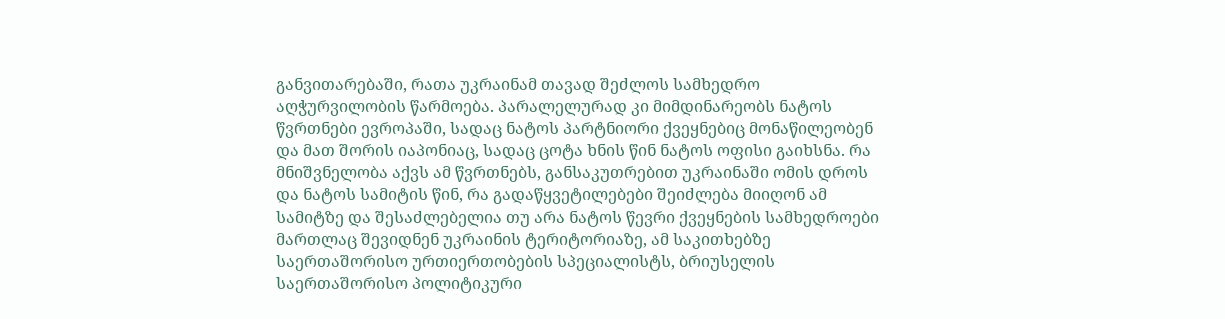განვითარებაში, რათა უკრაინამ თავად შეძლოს სამხედრო აღჭურვილობის წარმოება. პარალელურად კი მიმდინარეობს ნატოს წვრთნები ევროპაში, სადაც ნატოს პარტნიორი ქვეყნებიც მონაწილეობენ და მათ შორის იაპონიაც, სადაც ცოტა ხნის წინ ნატოს ოფისი გაიხსნა. რა მნიშვნელობა აქვს ამ წვრთნებს, განსაკუთრებით უკრაინაში ომის დროს და ნატოს სამიტის წინ, რა გადაწყვეტილებები შეიძლება მიიღონ ამ სამიტზე და შესაძლებელია თუ არა ნატოს წევრი ქვეყნების სამხედროები მართლაც შევიდნენ უკრაინის ტერიტორიაზე, ამ საკითხებზე საერთაშორისო ურთიერთობების სპეციალისტს, ბრიუსელის საერთაშორისო პოლიტიკური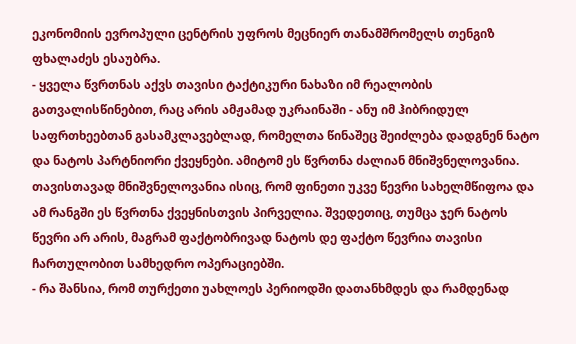ეკონომიის ევროპული ცენტრის უფროს მეცნიერ თანამშრომელს თენგიზ ფხალაძეს ესაუბრა.
- ყველა წვრთნას აქვს თავისი ტაქტიკური ნახაზი იმ რეალობის გათვალისწინებით, რაც არის ამჟამად უკრაინაში - ანუ იმ ჰიბრიდულ საფრთხეებთან გასამკლავებლად, რომელთა წინაშეც შეიძლება დადგნენ ნატო და ნატოს პარტნიორი ქვეყნები. ამიტომ ეს წვრთნა ძალიან მნიშვნელოვანია. თავისთავად მნიშვნელოვანია ისიც, რომ ფინეთი უკვე წევრი სახელმწიფოა და ამ რანგში ეს წვრთნა ქვეყნისთვის პირველია. შვედეთიც, თუმცა ჯერ ნატოს წევრი არ არის, მაგრამ ფაქტობრივად ნატოს დე ფაქტო წევრია თავისი ჩართულობით სამხედრო ოპერაციებში.
- რა შანსია, რომ თურქეთი უახლოეს პერიოდში დათანხმდეს და რამდენად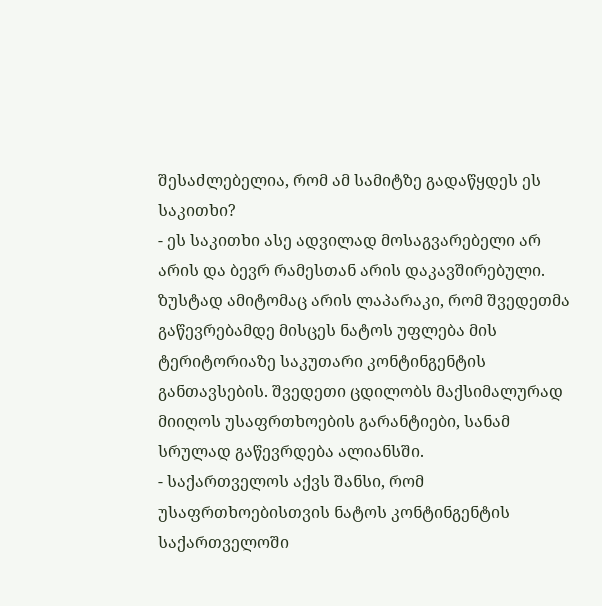შესაძლებელია, რომ ამ სამიტზე გადაწყდეს ეს საკითხი?
- ეს საკითხი ასე ადვილად მოსაგვარებელი არ არის და ბევრ რამესთან არის დაკავშირებული. ზუსტად ამიტომაც არის ლაპარაკი, რომ შვედეთმა გაწევრებამდე მისცეს ნატოს უფლება მის ტერიტორიაზე საკუთარი კონტინგენტის განთავსების. შვედეთი ცდილობს მაქსიმალურად მიიღოს უსაფრთხოების გარანტიები, სანამ სრულად გაწევრდება ალიანსში.
- საქართველოს აქვს შანსი, რომ უსაფრთხოებისთვის ნატოს კონტინგენტის საქართველოში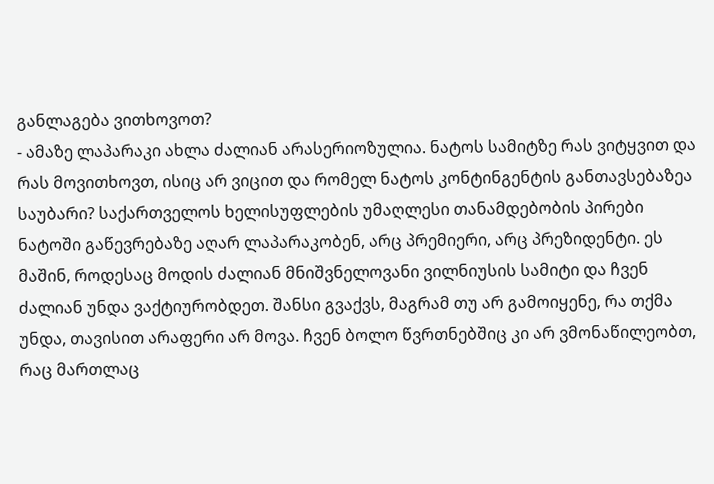განლაგება ვითხოვოთ?
- ამაზე ლაპარაკი ახლა ძალიან არასერიოზულია. ნატოს სამიტზე რას ვიტყვით და რას მოვითხოვთ, ისიც არ ვიცით და რომელ ნატოს კონტინგენტის განთავსებაზეა საუბარი? საქართველოს ხელისუფლების უმაღლესი თანამდებობის პირები ნატოში გაწევრებაზე აღარ ლაპარაკობენ, არც პრემიერი, არც პრეზიდენტი. ეს მაშინ, როდესაც მოდის ძალიან მნიშვნელოვანი ვილნიუსის სამიტი და ჩვენ ძალიან უნდა ვაქტიურობდეთ. შანსი გვაქვს, მაგრამ თუ არ გამოიყენე, რა თქმა უნდა, თავისით არაფერი არ მოვა. ჩვენ ბოლო წვრთნებშიც კი არ ვმონაწილეობთ, რაც მართლაც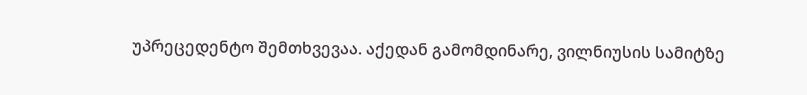უპრეცედენტო შემთხვევაა. აქედან გამომდინარე, ვილნიუსის სამიტზე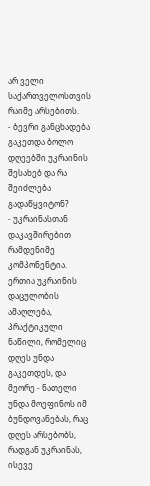არ ველი საქართველოსთვის რაიმე არსებითს.
- ბევრი განცხადება გაკეთდა ბოლო დღეებში უკრაინის შესახებ და რა შეიძლება გადაწყვიტონ?
- უკრაინასთან დაკავშირებით რამდენიმე კომპონენტია. ერთია უკრაინის დაცულობის ამაღლება, პრაქტიკული ნაწილი, რომელიც დღეს უნდა გაკეთდეს, და მეორე - ნათელი უნდა მოეფინოს იმ ბუნდოვანებას, რაც დღეს არსებობს, რადგან უკრაინას, ისევე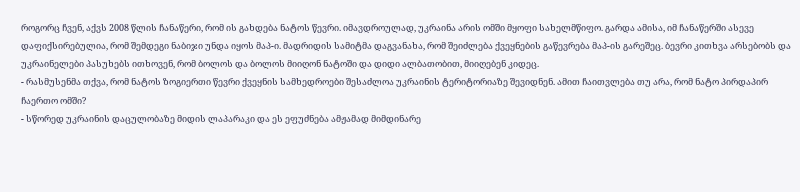როგორც ჩვენ, აქვს 2008 წლის ჩანაწერი, რომ ის გახდება ნატოს წევრი. იმავდროულად, უკრაინა არის ომში მყოფი სახელმწიფო. გარდა ამისა, იმ ჩანაწერში ასევე დაფიქსირებულია, რომ შემდეგი ნაბიჯი უნდა იყოს მაპ-ი. მადრიდის სამიტმა დაგვანახა, რომ შეიძლება ქვეყნების გაწევრება მაპ-ის გარეშეც. ბევრი კითხვა არსებობს და უკრაინელები პასუხებს ითხოვენ, რომ ბოლოს და ბოლოს მიიღონ ნატოში და დიდი ალბათობით, მიიღებენ კიდეც.
- რასმუსენმა თქვა, რომ ნატოს ზოგიერთი წევრი ქვეყნის სამხედროები შესაძლოა უკრაინის ტერიტორიაზე შევიდნენ. ამით ჩაითვლება თუ არა, რომ ნატო პირდაპირ ჩაერთო ომში?
- სწორედ უკრაინის დაცულობაზე მიდის ლაპარაკი და ეს ეფუძნება ამჟამად მიმდინარე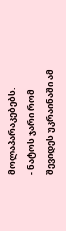მოლაპარაკებებს.
- ნატოს ჯარი რომ შევიდეს უკრაინაში ამ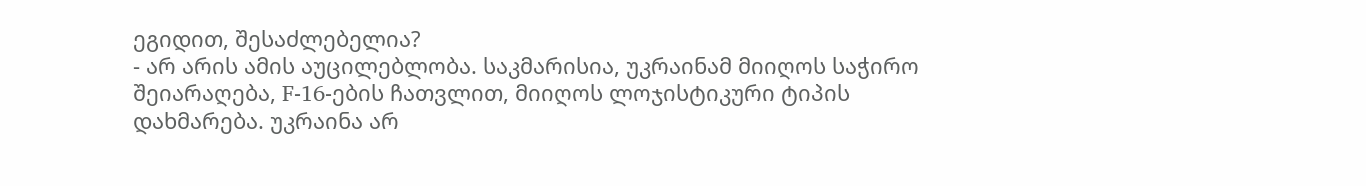ეგიდით, შესაძლებელია?
- არ არის ამის აუცილებლობა. საკმარისია, უკრაინამ მიიღოს საჭირო შეიარაღება, F-16-ების ჩათვლით, მიიღოს ლოჯისტიკური ტიპის დახმარება. უკრაინა არ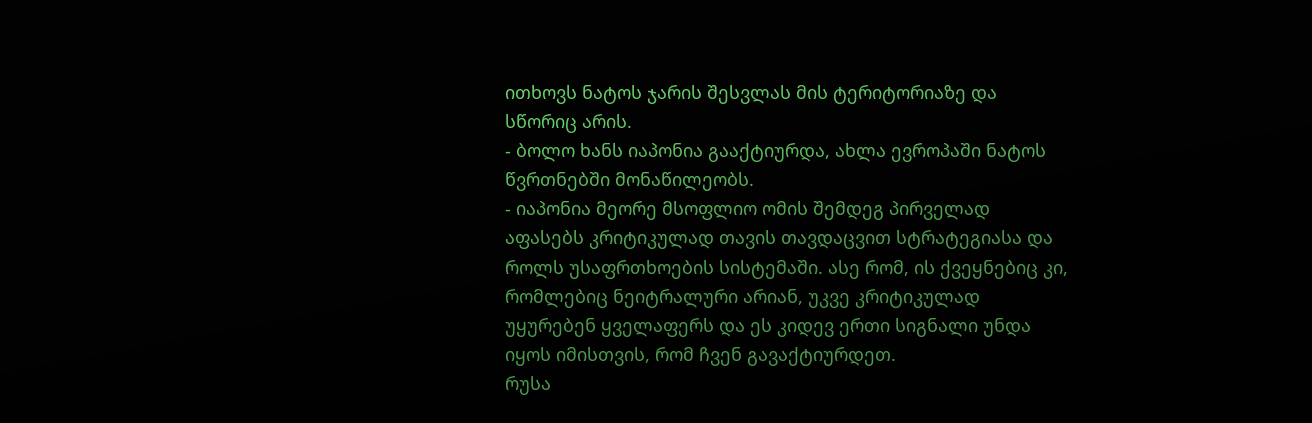ითხოვს ნატოს ჯარის შესვლას მის ტერიტორიაზე და სწორიც არის.
- ბოლო ხანს იაპონია გააქტიურდა, ახლა ევროპაში ნატოს წვრთნებში მონაწილეობს.
- იაპონია მეორე მსოფლიო ომის შემდეგ პირველად აფასებს კრიტიკულად თავის თავდაცვით სტრატეგიასა და როლს უსაფრთხოების სისტემაში. ასე რომ, ის ქვეყნებიც კი, რომლებიც ნეიტრალური არიან, უკვე კრიტიკულად უყურებენ ყველაფერს და ეს კიდევ ერთი სიგნალი უნდა იყოს იმისთვის, რომ ჩვენ გავაქტიურდეთ.
რუსა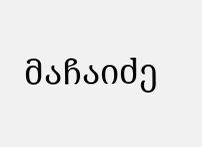მაჩაიძე